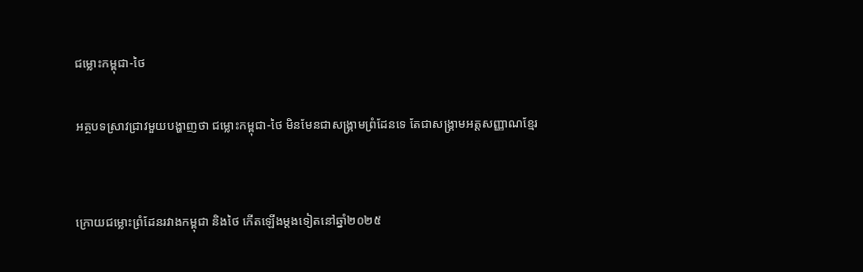ជម្លោះកម្ពុជា-ថៃ

អត្ថបទស្រាវជ្រាវមួយបង្ហាញថា ជម្លោះកម្ពុជា-ថៃ មិនមែនជាសង្គ្រាមព្រំដែនទេ តែជាសង្គ្រាមអត្តសញ្ញាណខ្មែរ


ក្រោយជម្លោះព្រំដែនរវាងកម្ពុជា និងថៃ កើតឡើងម្តងទៀតនៅឆ្នាំ២០២៥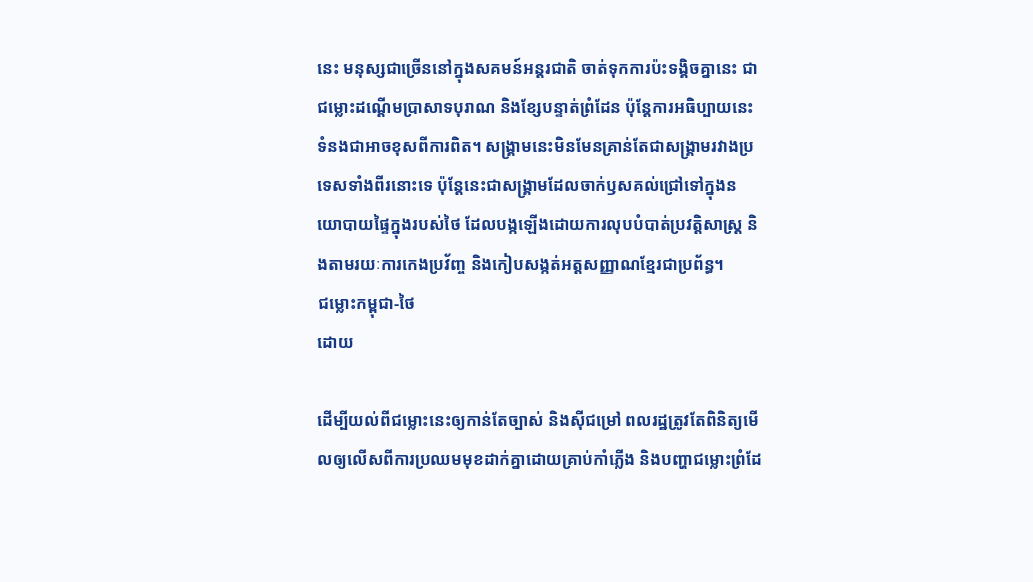នេះ មនុស្សជាច្រើននៅក្នុងសគមន៍អន្តរជាតិ ចាត់ទុកការប៉ះទង្គិចគ្នានេះ ជាជម្លោះដណ្តើមប្រាសាទបុរាណ និងខ្សែបន្ទាត់ព្រំដែន ប៉ុន្តែការអធិប្បាយនេះទំនងជាអាចខុសពីការពិត។ សង្គ្រាមនេះមិនមែនគ្រាន់តែជាសង្គ្រាមរវាងប្រទេសទាំងពីរនោះទេ ប៉ុន្តែនេះជាសង្រ្គាមដែលចាក់ឫសគល់ជ្រៅទៅក្នុងនយោបាយផ្ទៃក្នុងរបស់ថៃ ដែលបង្កឡើងដោយការលុបបំបាត់ប្រវត្តិសាស្រ្ត និងតាមរយៈការកេងប្រវ័ញ្ច និងកៀបសង្កត់អត្តសញ្ញាណខ្មែរជាប្រព័ន្ធ។
ជម្លោះកម្ពុជា-ថៃ
ដោយ

ដើម្បីយល់ពីជម្លោះនេះឲ្យកាន់តែច្បាស់ និងស៊ីជម្រៅ ពលរដ្ឋត្រូវតែពិនិត្យមើលឲ្យលើសពីការប្រឈមមុខដាក់គ្នាដោយគ្រាប់កាំភ្លើង និងបញ្ហាជម្លោះព្រំដែ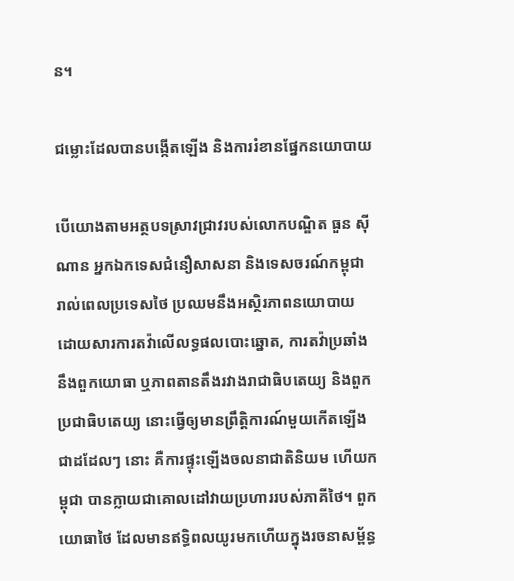ន។

ជម្លោះដែលបានបង្កើតឡើង និងការរំខានផ្នែកនយោបាយ

បើយោងតាមអត្ថបទស្រាវជ្រាវរបស់លោកបណ្ឌិត ធួន ស៊ីណាន អ្នកឯកទេសជំនឿសាសនា និងទេសចរណ៍កម្ពុជា រាល់ពេលប្រទេសថៃ ប្រឈមនឹងអស្ថិរភាពនយោបាយ ដោយសារការតវ៉ាលើលទ្ធផលបោះឆ្នោត, ការតវ៉ាប្រឆាំងនឹងពួកយោធា ឬភាពតានតឹងរវាងរាជាធិបតេយ្យ និងពួកប្រជាធិបតេយ្យ នោះធ្វើឲ្យមានព្រឹត្តិការណ៍មួយកើតឡើងជាដដែលៗ នោះ គឺការផ្ទុះឡើងចលនាជាតិនិយម ហើយកម្ពុជា បានក្លាយជាគោលដៅវាយប្រហាររបស់ភាគីថៃ។ ពួកយោធាថៃ ដែលមានឥទ្ធិពលយូរមកហើយក្នុងរចនាសម្ព័ន្ធ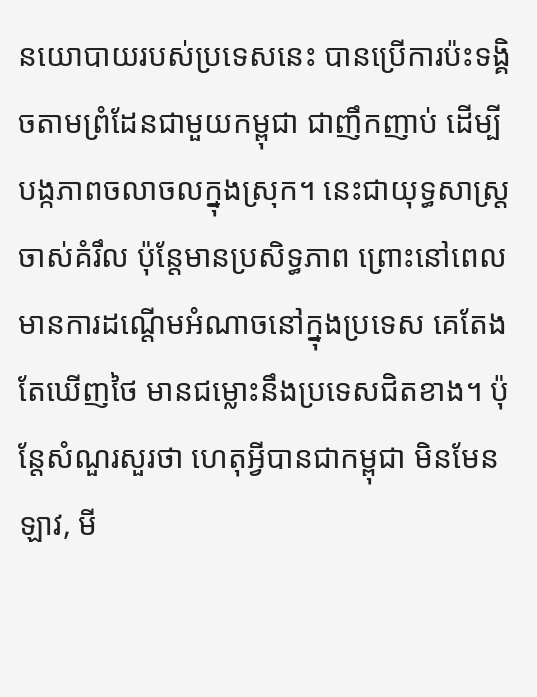នយោបាយរបស់ប្រទេសនេះ បានប្រើការប៉ះទង្គិចតាមព្រំដែនជាមួយកម្ពុជា ជាញឹកញាប់ ដើម្បីបង្កភាពចលាចលក្នុងស្រុក។ នេះជាយុទ្ធសាស្ត្រចាស់គំរឹល ប៉ុន្តែមានប្រសិទ្ធភាព ព្រោះនៅពេលមានការដណ្ដើមអំណាចនៅក្នុងប្រទេស គេតែងតែឃើញថៃ មានជម្លោះនឹងប្រទេសជិតខាង។ ប៉ុន្តែសំណួរសួរថា ហេតុអ្វីបានជាកម្ពុជា មិនមែនឡាវ, មី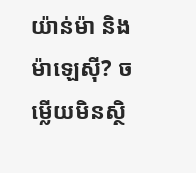យ៉ាន់ម៉ា និងម៉ាឡេស៊ី? ចម្លើយមិនស្ថិ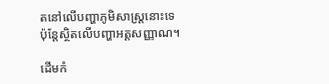តនៅលើបញ្ហាភូមិសាស្ត្រនោះទេ ប៉ុន្តែស្ថិតលើបញ្ហាអត្តសញ្ញាណ។

ដើមកំ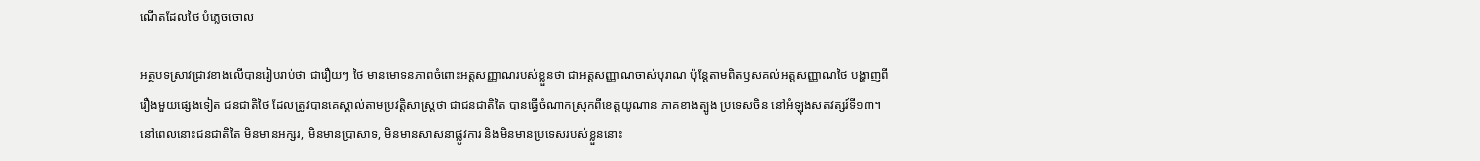ណើតដែលថៃ បំភ្លេចចោល

អត្ថបទស្រាវជ្រាវខាងលើបានរៀបរាប់ថា ជារឿយៗ ថៃ មានមោទនភាពចំពោះអត្តសញ្ញាណរបស់ខ្លួនថា ជាអត្តសញ្ញាណចាស់បុរាណ ប៉ុន្តែតាមពិតឫសគល់អត្តសញ្ញាណថៃ បង្ហាញពីរឿងមួយផ្សេងទៀត ជនជាតិថៃ ដែលត្រូវបានគេស្គាល់តាមប្រវត្តិសាស្ត្រថា ជាជនជាតិតៃ បានធ្វើចំណាកស្រុកពីខេត្តយូណាន ភាគខាងត្បូង ប្រទេសចិន នៅអំឡុងសតវត្សរ៍ទី១៣។ នៅពេលនោះជនជាតិតៃ មិនមានអក្សរ, មិនមានប្រាសាទ, មិនមានសាសនាផ្លូវការ និងមិនមានប្រទេសរបស់ខ្លួននោះ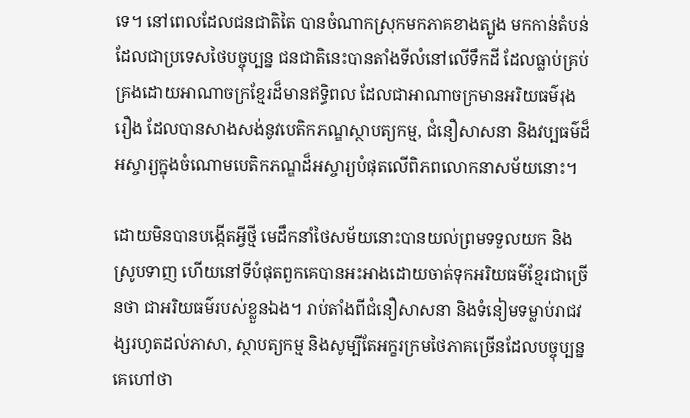ទេ។ នៅពេលដែលជនជាតិតៃ បានចំណាកស្រុកមកភាគខាងត្បូង មកកាន់តំបន់ដែលជាប្រទេសថៃបច្ចុប្បន្ន ជនជាតិនេះបានតាំងទីលំនៅលើទឹកដី ដែលធ្លាប់គ្រប់គ្រងដោយអាណាចក្រខ្មែរដ៏មានឥទ្ធិពល ដែលជាអាណាចក្រមានអរិយធម៌រុងរឿង ដែលបានសាងសង់នូវបេតិកភណ្ឌស្ថាបត្យកម្ម, ជំនឿសាសនា និងវប្បធម៌ដ៏អស្ចារ្យក្នុងចំណោមបេតិកភណ្ឌដ៏អស្ចារ្យបំផុតលើពិភពលោកនាសម័យនោះ។

ដោយមិនបានបង្កើតអ្វីថ្មី មេដឹកនាំថៃសម័យនោះបានយល់ព្រមទទួលយក និងស្រូបទាញ ហើយនៅទីបំផុតពួកគេបានអះអាងដោយចាត់ទុកអរិយធម៌ខ្មែរជាច្រើនថា ជាអរិយធម៌របស់ខ្លួនឯង។ រាប់តាំងពីជំនឿសាសនា និងទំនៀមទម្លាប់រាជវង្សរហូតដល់ភាសា, ស្ថាបត្យកម្ម និងសូម្បីតែអក្ខរក្រមថៃភាគច្រើនដែលបច្ចុប្បន្នគេហៅថា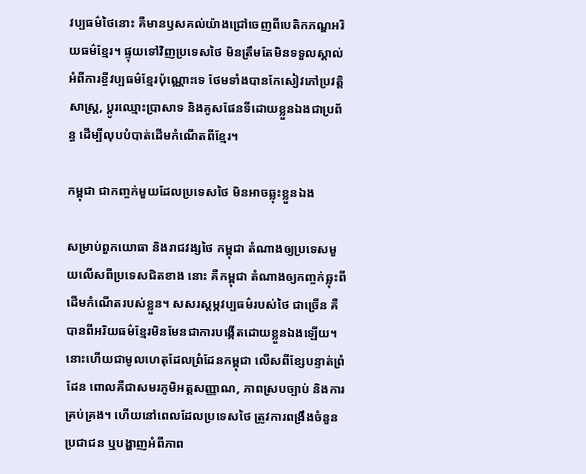វប្បធម៌ថៃនោះ គឺមានឫសគល់យ៉ាងជ្រៅចេញពីបេតិកភណ្ឌអរិយធម៌ខ្មែរ។ ផ្ទុយទៅវិញប្រទេសថៃ មិនត្រឹមតែមិនទទួលស្គាល់អំពីការខ្ចីវប្បធម៌ខ្មែរប៉ុណ្ណោះទេ ថែមទាំងបានកែសៀវភៅប្រវត្តិសាស្ត្រ, ប្តូរឈ្មោះប្រាសាទ និងគូសផែនទីដោយខ្លួនឯងជាប្រព័ន្ធ ដើម្បីលុបបំបាត់ដើមកំណើតពីខ្មែរ។

កម្ពុជា ជាកញ្ចក់មួយដែលប្រទេសថៃ មិនអាចឆ្លុះខ្លួនឯង

សម្រាប់ពួកយោធា និងរាជវង្សថៃ កម្ពុជា តំណាងឲ្យប្រទេសមួយលើសពីប្រទេសជិតខាង នោះ គឺកម្ពុជា តំណាងឲ្យកញ្ចក់ឆ្លុះពីដើមកំណើតរបស់ខ្លួន។ សសរស្តម្ភវប្បធម៌របស់ថៃ ជាច្រើន គឺបានពីអរិយធម៌ខ្មែរមិនមែនជាការបង្កើតដោយខ្លួនឯងឡើយ។ នោះហើយជាមូលហេតុដែលព្រំដែនកម្ពុជា លើសពីខ្សែបន្ទាត់ព្រំដែន ពោលគឺជាសមរភូមិអត្តសញ្ញាណ, ភាពស្របច្បាប់ និងការគ្រប់គ្រង។ ហើយនៅពេលដែលប្រទេសថៃ ត្រូវការពង្រឹងចំនួនប្រជាជន ឬបង្ហាញអំពីភាព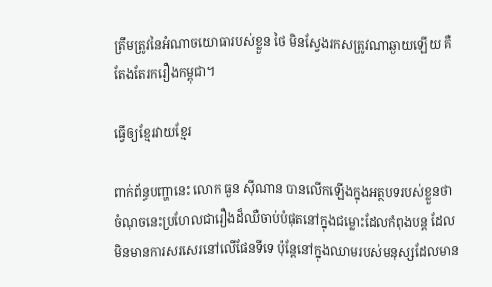ត្រឹមត្រូវនៃអំណាចយោធារបស់ខ្លួន ថៃ មិនស្វែងរកសត្រូវណាឆ្ងាយឡើយ គឺតែងតែរករឿងកម្ពុជា។

ធ្វើឲ្យខ្មែរវាយខ្មែរ

ពាក់ព័ន្ធបញ្ហានេះ លោក ធួន ស៊ីណាន បានលើកឡើងក្នុងអត្ថបទរបស់ខ្លួនថា ចំណុចនេះប្រហែលជារឿងដ៏ឈឺចាប់បំផុតនៅក្នុងជម្លោះដែលកំពុងបន្ត ដែលមិនមានការសរសេរនៅលើផែនទីទេ ប៉ុន្តែនៅក្នុងឈាមរបស់មនុស្សដែលមាន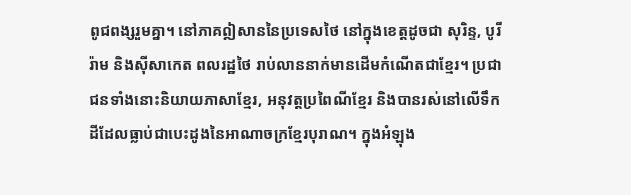ពូជពង្សរួមគ្នា។ នៅភាគឦសាននៃប្រទេសថៃ នៅក្នុងខេត្តដូចជា សុរិន្ទ, បូរីរ៉ាម និងស៊ីសាកេត ពលរដ្ឋថៃ រាប់លាននាក់មានដើមកំណើតជាខ្មែរ។ ប្រជាជនទាំងនោះនិយាយភាសាខ្មែរ, អនុវត្តប្រពៃណីខ្មែរ និងបានរស់នៅលើទឹកដីដែលធ្លាប់ជាបេះដូងនៃអាណាចក្រខ្មែរបុរាណ។ ក្នុងអំឡុង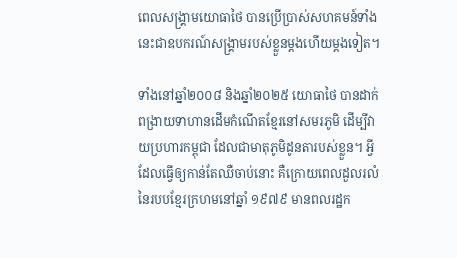ពេលសង្រ្គាមយោធាថៃ បានប្រើប្រាស់សហគមន៍ទាំងនេះជាឧបករណ៍សង្គ្រាមរបស់ខ្លួនម្តងហើយម្តងទៀត។

ទាំងនៅឆ្នាំ២០០៨ និងឆ្នាំ២០២៥ យោធាថៃ បានដាក់ពង្រាយទាហានដើមកំណើតខ្មែរនៅសមរភូមិ ដើម្បីវាយប្រហារកម្ពុជា ដែលជាមាតុភូមិដូនតារបស់ខ្លួន។ អ្វីដែលធ្វើឲ្យកាន់តែឈឺចាប់នោះ គឺក្រោយពេលដួលរលំនៃរបបខ្មែរក្រហមនៅឆ្នាំ ១៩៧៩ មានពលរដ្ឋក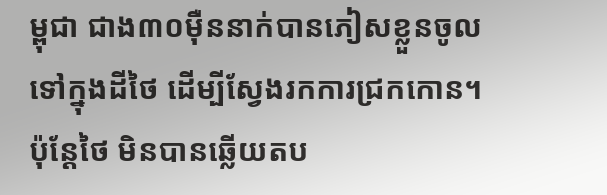ម្ពុជា ជាង៣០ម៉ឺននាក់បានភៀសខ្លួនចូលទៅក្នុងដីថៃ ដើម្បីស្វែងរកការជ្រកកោន។ ប៉ុន្តែថៃ មិនបានឆ្លើយតប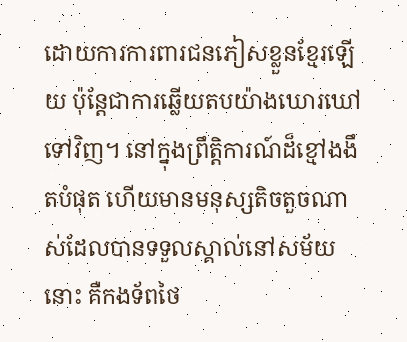ដោយការការពារជនភៀសខ្លួនខ្មែរឡើយ ប៉ុន្តែជាការឆ្លើយតបយ៉ាងឃោរឃៅទៅវិញ។ នៅក្នុងព្រឹត្តិការណ៍ដ៏ខ្មៅងងឹតបំផុត ហើយមានមនុស្សតិចតួចណាស់ដែលបានទទួលស្គាល់នៅសម័យនោះ គឺកងទ័ពថៃ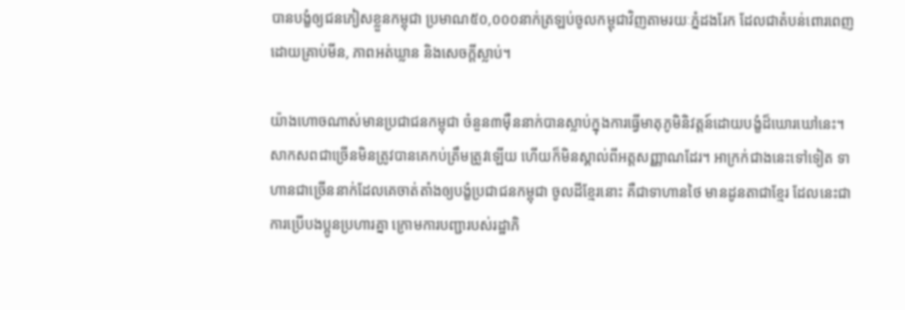បានបង្ខំឲ្យជនភៀសខ្លួនកម្ពុជា ប្រមាណ៥០,០០០នាក់ត្រឡប់ចូលកម្ពុជាវិញតាមរយៈភ្នំដងរែក ដែលជាតំបន់ពោរពេញដោយគ្រាប់មីន, ភាពអត់ឃ្លាន និងសេចក្ដីស្លាប់។

យ៉ាងហោចណាស់មានប្រជាជនកម្ពុជា ចំនួន៣ម៉ឺននាក់បានស្លាប់ក្នុងការធ្វើមាតុភូមិនិវត្តន៍ដោយបង្ខំដ៏ឃោរឃៅនេះ។ សាកសពជាច្រើនមិនត្រូវបានគេកប់ត្រឹមត្រូវឡើយ ហើយក៏មិនស្គាល់ពីអត្តសញ្ញាណដែរ។ អាក្រក់ជាងនេះទៅទៀត ទាហានជាច្រើននាក់ដែលគេចាត់តាំងឲ្យបង្ខំប្រជាជនកម្ពុជា ចូលដីខ្មែរនោះ គឺជាទាហានថៃ មានដូនតាជាខ្មែរ ដែលនេះជាការប្រើបងប្អូនប្រហារគ្នា ក្រោមការបញ្ជារបស់រដ្ឋាភិ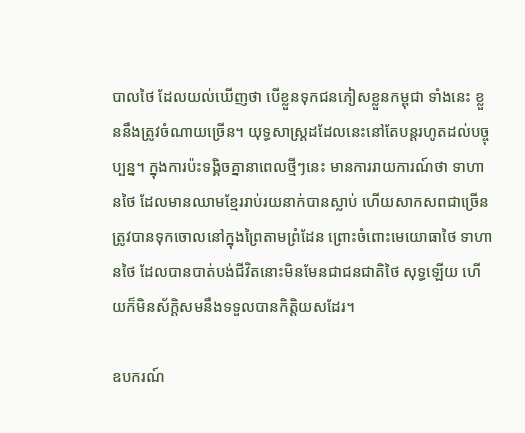បាលថៃ ដែលយល់ឃើញថា បើខ្លួនទុកជនភៀសខ្លួនកម្ពុជា ទាំងនេះ ខ្លួននឹងត្រូវចំណាយច្រើន។ យុទ្ធសាស្ត្រដដែលនេះនៅតែបន្តរហូតដល់បច្ចុប្បន្ន។ ក្នុងការប៉ះទង្គិចគ្នានាពេលថ្មីៗនេះ មានការរាយការណ៍ថា ទាហានថៃ ដែលមានឈាមខ្មែររាប់រយនាក់បានស្លាប់ ហើយសាកសពជាច្រើនត្រូវបានទុកចោលនៅក្នុងព្រៃតាមព្រំដែន ព្រោះចំពោះមេយោធាថៃ ទាហានថៃ ដែលបានបាត់បង់ជីវិតនោះមិនមែនជាជនជាតិថៃ សុទ្ធឡើយ ហើយក៏មិនស័ក្ដិសមនឹងទទួលបានកិត្តិយសដែរ។

ឧបករណ៍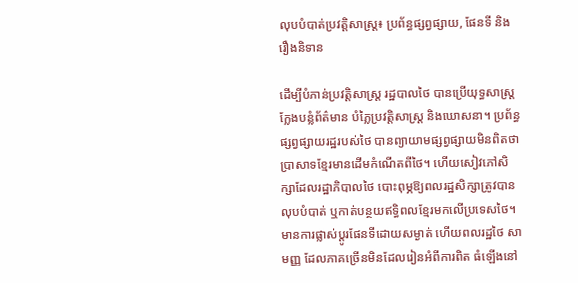លុបបំបាត់ប្រវត្តិសាស្ត្រ៖ ប្រព័ន្ធផ្សព្វផ្សាយ, ផែនទី និងរឿងនិទាន

ដើម្បីបំភាន់ប្រវត្តិសាស្ត្រ រដ្ឋបាលថៃ បានប្រើយុទ្ធសាស្ត្រក្លែងបន្លំព័ត៌មាន បំភ្លៃប្រវត្តិសាស្ត្រ និងឃោសនា។ ប្រព័ន្ធផ្សព្វផ្សាយរដ្ឋរបស់ថៃ បានព្យាយាមផ្សព្វផ្សាយមិនពិតថា ប្រាសាទខ្មែរមានដើមកំណើតពីថៃ។ ហើយសៀវភៅសិក្សាដែលរដ្ឋាភិបាលថៃ បោះពុម្ភឱ្យពលរដ្ឋសិក្សាត្រូវបានលុបបំបាត់ ឬកាត់បន្ថយឥទ្ធិពលខ្មែរមកលើប្រទេសថៃ។ មានការផ្លាស់ប្តូរផែនទីដោយសម្ងាត់ ហើយពលរដ្ឋថៃ សាមញ្ញ ដែលភាគច្រើនមិនដែលរៀនអំពីការពិត ធំឡើងនៅ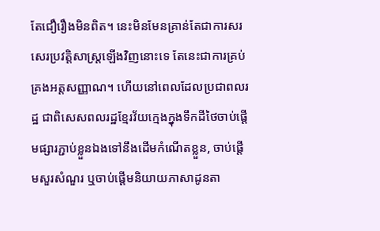តែជឿរឿងមិនពិត។ នេះមិនមែនគ្រាន់តែជាការសរសេរប្រវត្តិសាស្រ្តឡើងវិញនោះទេ តែនេះជាការគ្រប់គ្រងអត្តសញ្ញាណ។ ហើយនៅពេលដែលប្រជាពលរដ្ឋ ជាពិសេសពលរដ្ឋខ្មែរវ័យក្មេងក្នុងទឹកដីថៃចាប់ផ្តើមផ្សារភ្ជាប់ខ្លួនឯងទៅនឹងដើមកំណើតខ្លួន, ចាប់ផ្ដើមសួរសំណួរ ឬចាប់ផ្ដើមនិយាយភាសាដូនតា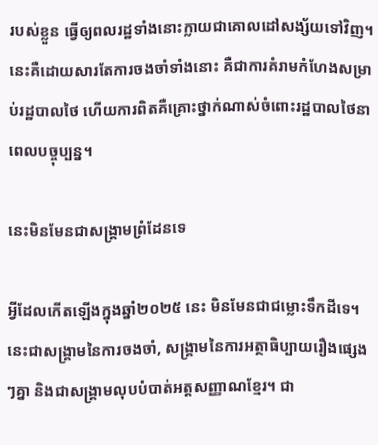របស់ខ្លួន ធ្វើឲ្យពលរដ្ឋទាំងនោះក្លាយជាគោលដៅសង្ស័យទៅវិញ។ នេះគឺដោយសារតែការចងចាំទាំងនោះ គឺជាការគំរាមកំហែងសម្រាប់រដ្ឋបាលថៃ ហើយការពិតគឺគ្រោះថ្នាក់ណាស់ចំពោះរដ្ឋបាលថៃនាពេលបច្ចុប្បន្ន។

នេះមិនមែនជាសង្គ្រាមព្រំដែនទេ

អ្វីដែលកើតឡើងក្នុងឆ្នាំ២០២៥ នេះ មិនមែនជាជម្លោះទឹកដីទេ។ នេះជាសង្គ្រាមនៃការចងចាំ, សង្រ្គាមនៃការអត្ថាធិប្បាយរឿងផ្សេងៗគ្នា និងជាសង្រ្គាមលុបបំបាត់អត្តសញ្ញាណខ្មែរ។ ជា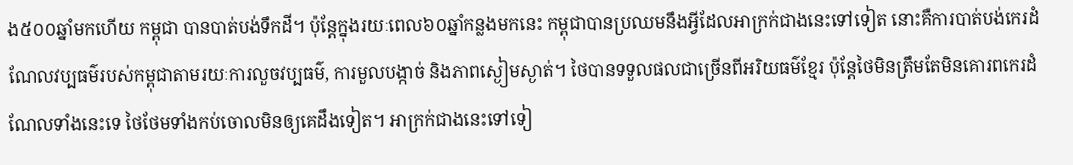ង៥០០ឆ្នាំមកហើយ កម្ពុជា បានបាត់បង់ទឹកដី។ ប៉ុន្តែក្នុងរយៈពេល៦០ឆ្នាំកន្លងមកនេះ កម្ពុជាបានប្រឈមនឹងអ្វីដែលអាក្រក់ជាងនេះទៅទៀត នោះគឺការបាត់បង់កេរដំណែលវប្បធម៌របស់កម្ពុជាតាមរយៈការលួចវប្បធម៌, ការមួលបង្កាច់ និងភាពស្ងៀមស្ងាត់។ ថៃបានទទួលផលជាច្រើនពីអរិយធម៌ខ្មែរ ប៉ុន្តែថៃមិនត្រឹមតែមិនគោរពកេរដំណែលទាំងនេះទេ ថៃថែមទាំងកប់ចោលមិនឲ្យគេដឹងទៀត។ អាក្រក់ជាងនេះទៅទៀ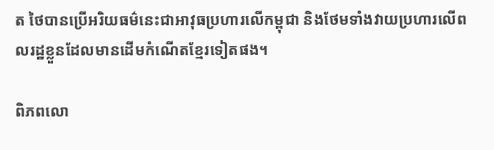ត ថៃបានប្រើអរិយធម៌នេះជាអាវុធប្រហារលើកម្ពុជា និងថែមទាំងវាយប្រហារលើពលរដ្ឋខ្លួនដែលមានដើមកំណើតខ្មែរទៀតផង។

ពិភពលោ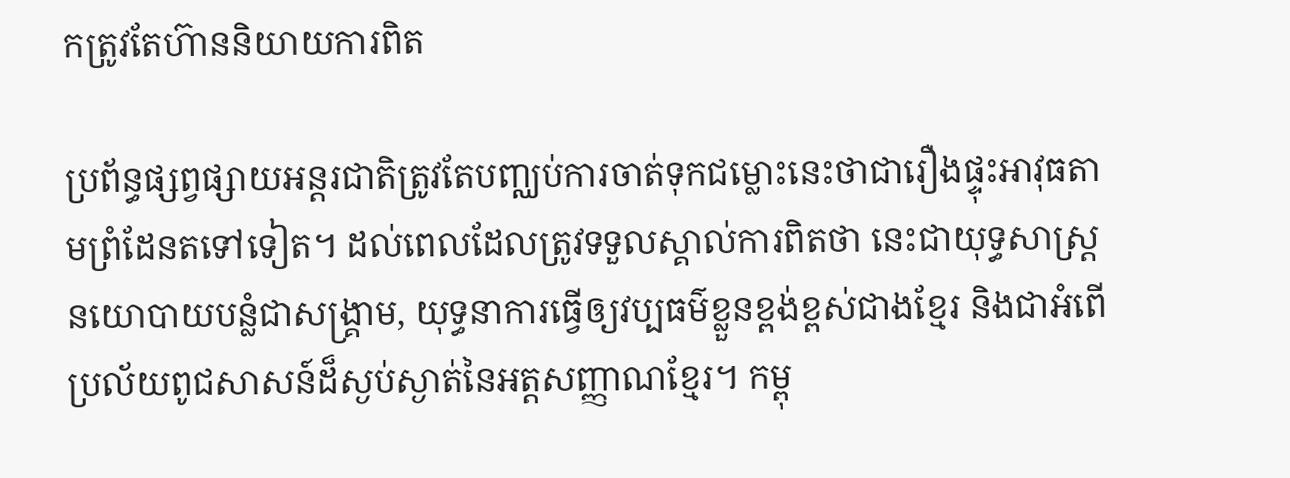កត្រូវតែហ៊ាននិយាយការពិត

ប្រព័ន្ធផ្សព្វផ្សាយអន្តរជាតិត្រូវតែបញ្ឈប់ការចាត់ទុកជម្លោះនេះថាជារឿងផ្ទុះអាវុធតាមព្រំដែនតទៅទៀត។ ដល់ពេលដែលត្រូវទទួលស្គាល់ការពិតថា នេះជាយុទ្ធសាស្ត្រនយោបាយបន្លំជាសង្រ្គាម, យុទ្ធនាការធ្វើឲ្យវប្បធម៌ខ្លួនខ្ពង់ខ្ពស់ជាងខ្មែរ និងជាអំពើប្រល័យពូជសាសន៍ដ៏ស្ងប់ស្ងាត់នៃអត្តសញ្ញាណខ្មែរ។ កម្ពុ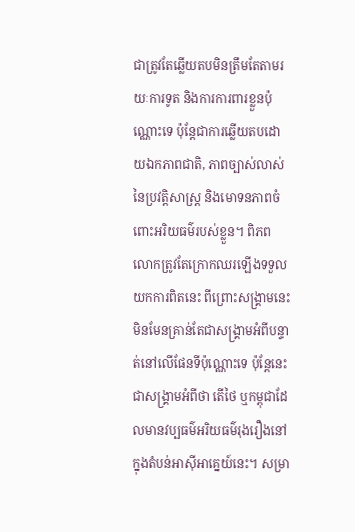ជាត្រូវតែឆ្លើយតបមិនត្រឹមតែតាមរយៈការទូត និងការការពារខ្លួនប៉ុណ្ណោះទេ ប៉ុន្តែជាការឆ្លើយតបដោយឯកភាពជាតិ, ភាពច្បាស់លាស់នៃប្រវត្តិសាស្ត្រ និងមោទនភាពចំពោះអរិយធម៌របស់ខ្លួន។ ពិភពលោកត្រូវតែក្រោកឈរឡើងទទួលយកការពិតនេះ ពីព្រោះសង្រ្គាមនេះមិនមែនគ្រាន់តែជាសង្គ្រាមអំពីបន្ទាត់នៅលើផែនទីប៉ុណ្ណោះទេ ប៉ុន្តែនេះជាសង្គ្រាមអំពីថា តើថៃ ឬកម្ពុជាដែលមានវប្បធម៌អរិយធម៌រុងរឿងនៅក្នុងតំបន់អាស៊ីអាគ្នេយ៍នេះ។ សម្រា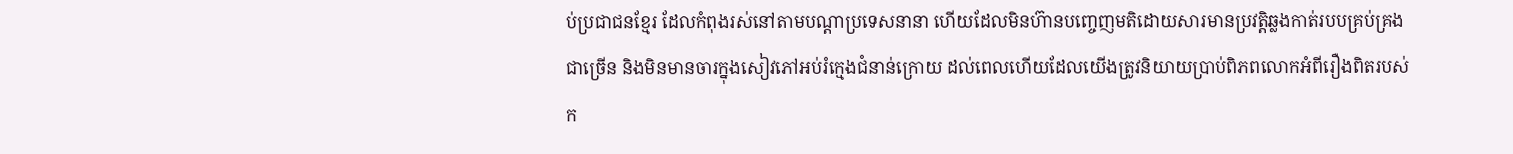ប់ប្រជាជនខ្មែរ ដែលកំពុងរស់នៅតាមបណ្ដាប្រទេសនានា ហើយដែលមិនហ៊ានបញ្ចេញមតិដោយសារមានប្រវត្តិឆ្លងកាត់របបគ្រប់គ្រងជាច្រើន និងមិនមានចារក្នុងសៀវភៅអប់រំក្មេងជំនាន់ក្រោយ ដល់ពេលហើយដែលយើងត្រូវនិយាយប្រាប់ពិភពលោកអំពីរឿងពិតរបស់ក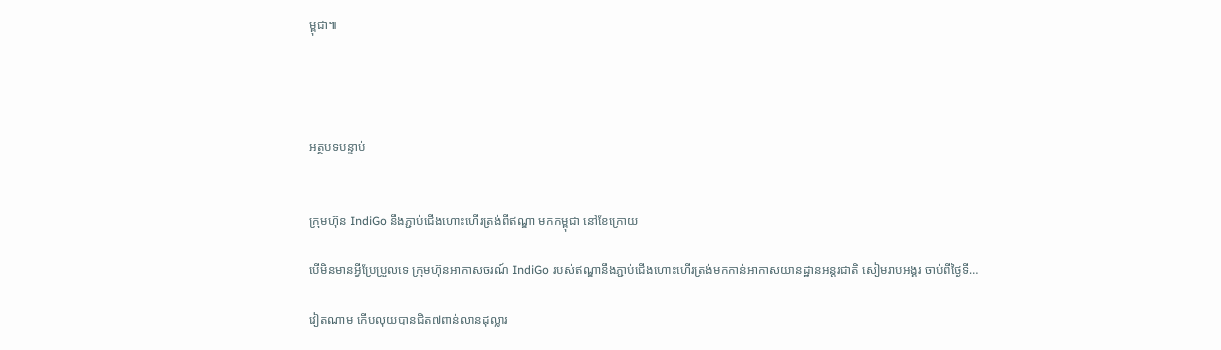ម្ពុជា៕




អត្ថបទបន្ទាប់


ក្រុមហ៊ុន IndiGo នឹងភ្ជាប់ជើងហោះហើរត្រង់ពីឥណ្ឌា មកកម្ពុជា នៅខែក្រោយ

បើមិនមានអ្វីប្រែប្រួលទេ ក្រុមហ៊ុនអាកាសចរណ៍ IndiGo របស់ឥណ្ឌានឹងភ្ជាប់ជើងហោះហើរត្រង់មកកាន់អាកាសយានដ្ឋានអន្តរជាតិ សៀមរាបអង្គរ ចាប់ពីថ្ងៃទី…

វៀតណាម កើបលុយបានជិត៧ពាន់លានដុល្លារ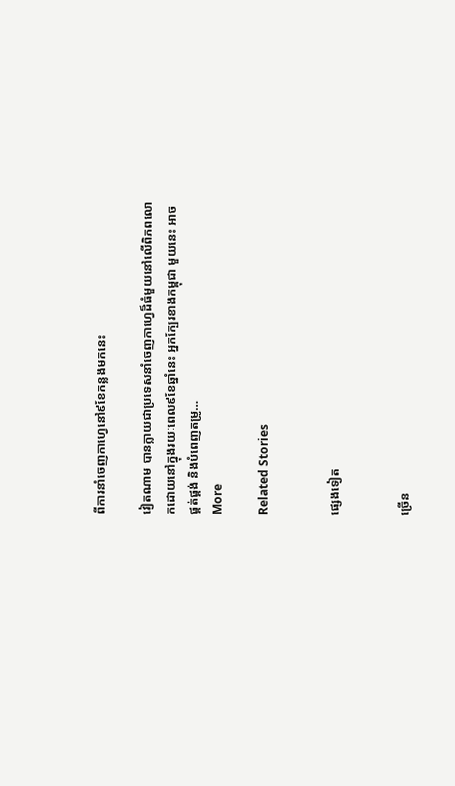ពីការនាំចេញកាហ្វេនៅ៩ខែកន្លងមកនេះ

វៀតណាម បានក្លាយជាប្រទេសនាំចេញកាហ្វេដ៏ធំមួយនៅលើពិភពលោកដោយនៅក្នុងរយៈពេល៩ខែឆ្នាំនេះ អ្នកក្បែរខាងកម្ពុជា មួយនេះ អាចផ្គត់ផ្គង់ និងបំពេញតម្រូ…
More

Related Stories


ផ្សេងទៀត


ច្រើន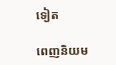ទៀត

ពេញនិយម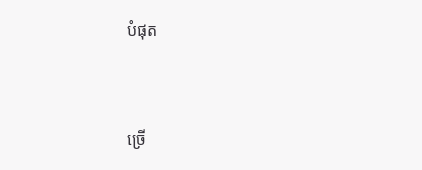បំផុត


ច្រើ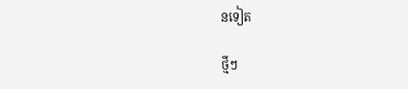នទៀត

ថ្មីៗ